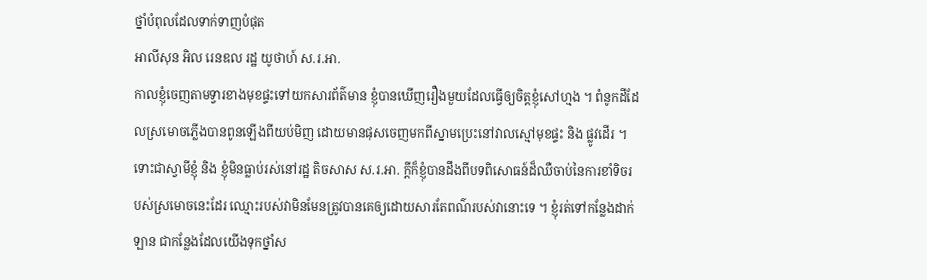ថ្នាំបំពុលដែលទាក់ទាញបំផុត
អាលីសុន អិល រេនឌល រដ្ឋ យូថាហ៍ ស.រ.អា.
កាលខ្ញុំចេញតាមទ្វារខាងមុខផ្ទះទៅយកសារព័ត៌មាន ខ្ញុំបានឃើញរឿងមួយដែលធ្វើឲ្យចិត្តខ្ញុំសៅហ្មង ។ ពំនូកដីដែលស្រមោចភ្លើងបានពូនឡើងពីយប់មិញ ដោយមានផុសចេញមកពីស្នាមប្រេះនៅវាលស្មៅមុខផ្ទះ និង ផ្លូវដើរ ។
ទោះជាស្វាមីខ្ញុំ និង ខ្ញុំមិនធ្លាប់រស់នៅរដ្ឋ តិចសាស ស.រ.អា. ក្ដីក៏ខ្ញុំបានដឹងពីបទពិសោធន៍ដ៏ឈឺចាប់នៃការខាំទិចរបស់ស្រមោចនេះដែរ ឈ្មោះរបស់វាមិនមែនត្រូវបានគេឲ្យដោយសារតែពណ៌របស់វានោះទេ ។ ខ្ញុំរត់ទៅកន្លែងដាក់ឡាន ជាកន្លែងដែលយើងទុកថ្នាំស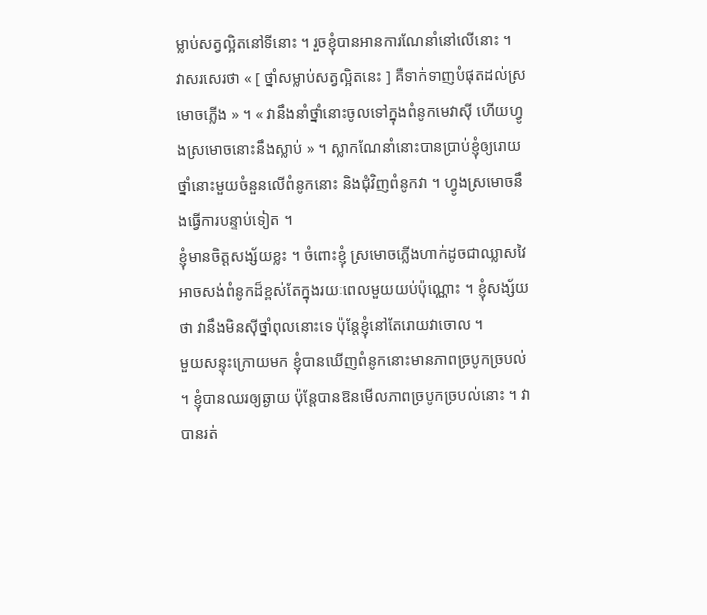ម្លាប់សត្វល្អិតនៅទីនោះ ។ រួចខ្ញុំបានអានការណែនាំនៅលើនោះ ។
វាសរសេរថា « [ ថ្នាំសម្លាប់សត្វល្អិតនេះ ] គឺទាក់ទាញបំផុតដល់ស្រមោចភ្លើង » ។ « វានឹងនាំថ្នាំនោះចូលទៅក្នុងពំនូកមេវាស៊ី ហើយហ្វូងស្រមោចនោះនឹងស្លាប់ » ។ ស្លាកណែនាំនោះបានប្រាប់ខ្ញុំឲ្យរោយថ្នាំនោះមួយចំនួនលើពំនូកនោះ និងជុំវិញពំនូកវា ។ ហ្វូងស្រមោចនឹងធ្វើការបន្ទាប់ទៀត ។
ខ្ញុំមានចិត្តសង្ស័យខ្លះ ។ ចំពោះខ្ញុំ ស្រមោចភ្លើងហាក់ដូចជាឈ្លាសវៃ អាចសង់ពំនូកដ៏ខ្ពស់តែក្នុងរយៈពេលមួយយប់ប៉ុណ្ណោះ ។ ខ្ញុំសង្ស័យថា វានឹងមិនស៊ីថ្នាំពុលនោះទេ ប៉ុន្តែខ្ញុំនៅតែរោយវាចោល ។
មួយសន្ទុះក្រោយមក ខ្ញុំបានឃើញពំនូកនោះមានភាពច្របូកច្របល់ ។ ខ្ញុំបានឈរឲ្យឆ្ងាយ ប៉ុន្តែបានឱនមើលភាពច្របូកច្របល់នោះ ។ វាបានរត់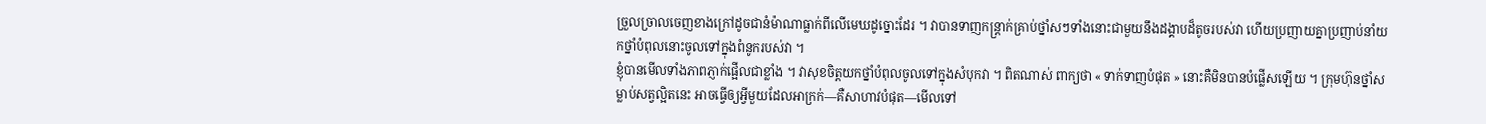ច្រួលច្រាលចេញខាងក្រៅដូចជានំម៉ាណាធ្លាក់ពីលើមេឃដូច្នោះដែរ ។ វាបានទាញកន្ត្រាក់គ្រាប់ថ្នាំសៗទាំងនោះជាមួយនឹងដង្គាបដ៏តូចរបស់វា ហើយប្រញាយគ្នាប្រញាប់នាំយកថ្នាំបំពុលនោះចូលទៅក្នុងពំនូករបស់វា ។
ខ្ញុំបានមើលទាំងភាពភ្ញាក់ផ្អើលជាខ្លាំង ។ វាសុខចិត្តយកថ្នាំបំពុលចូលទៅក្នុងសំបុកវា ។ ពិតណាស់ ពាក្យថា « ទាក់ទាញបំផុត » នោះគឺមិនបានបំផ្លើសឡើយ ។ ក្រុមហ៊ុនថ្នាំសម្លាប់សត្វល្អិតនេះ អាចធ្វើឲ្យអ្វីមួយដែលអាក្រក់—គឺសាហាវបំផុត—មើលទៅ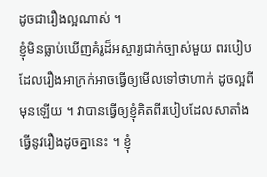ដូចជារឿងល្អណាស់ ។
ខ្ញុំមិនធ្លាប់ឃើញគំរូដ៏អស្ចារ្យជាក់ច្បាស់មួយ ពរបៀបដែលរឿងអាក្រក់អាចធ្វើឲ្យមើលទៅថាហាក់ ដូចល្អពីមុនឡើយ ។ វាបានធ្វើឲ្យខ្ញុំគិតពីរបៀបដែលសាតាំងធ្វើនូវរឿងដូចគ្នានេះ ។ ខ្ញុំ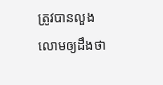ត្រូវបានលួងលោមឲ្យដឹងថា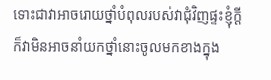ទោះជាវាអាចរោយថ្នាំបំពុលរបស់វាជុំវិញផ្ទះខ្ញុំក្ដី ក៏វាមិនអាចនាំយកថ្នាំនោះចូលមកខាងក្នុង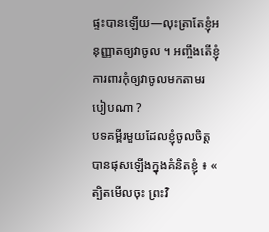ផ្ទះបានឡើយ—លុះត្រាតែខ្ញុំអនុញ្ញាតឲ្យវាចូល ។ អញ្ចឹងតើខ្ញុំការពារកុំឲ្យវាចូលមកតាមរបៀបណា ?
បទគម្ពីរមួយដែលខ្ញុំចូលចិត្តបានផុសឡើងក្នុងគំនិតខ្ញុំ ៖ « ត្បិតមើលចុះ ព្រះវិ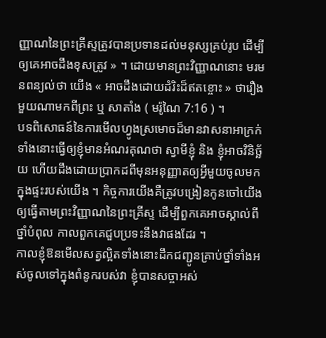ញ្ញាណនៃព្រះគ្រីស្ទត្រូវបានប្រទានដល់មនុស្សគ្រប់រូប ដើម្បីឲ្យគេអាចដឹងខុសត្រូវ » ។ ដោយមានព្រះវិញ្ញាណនោះ មរមនពន្យល់ថា យើង « អាចដឹងដោយដំរិះដ៏ឥតខ្ចោះ » ថារឿងមួយណាមកពីព្រះ ឬ សាតាំង ( មរ៉ូណៃ 7:16 ) ។
បទពិសោធន៍នៃការមើលហ្វូងស្រមោចដ៏មានវាសនាអាក្រក់ទាំងនោះធ្វើឲ្យខ្ញុំមានអំណរគុណថា ស្វាមីខ្ញុំ និង ខ្ញុំអាចវិនិច្ឆ័យ ហើយដឹងដោយប្រាកដពីមុនអនុញ្ញាតឲ្យអ្វីមួយចូលមកក្នុងផ្ទះរបស់យើង ។ កិច្ចការយើងគឺត្រូវបង្រៀនកូនចៅយើងឲ្យធ្វើតាមព្រះវិញ្ញាណនៃព្រះគ្រីស្ទ ដើម្បីពួកគេអាចស្គាល់ពីថ្នាំបំពុល កាលពួកគេជួបប្រទះនឹងវាផងដែរ ។
កាលខ្ញុំឱនមើលសត្វល្អិតទាំងនោះដឹកជញ្ជូនគ្រាប់ថ្នាំទាំងអស់ចូលទៅក្នុងពំនូករបស់វា ខ្ញុំបានសច្ចាអស់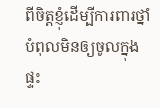ពីចិត្តខ្ញុំដើម្បីការពារថ្នាំបំពុលមិនឲ្យចូលក្នុងផ្ទះ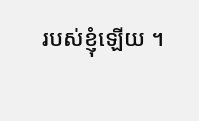របស់ខ្ញុំឡើយ ។